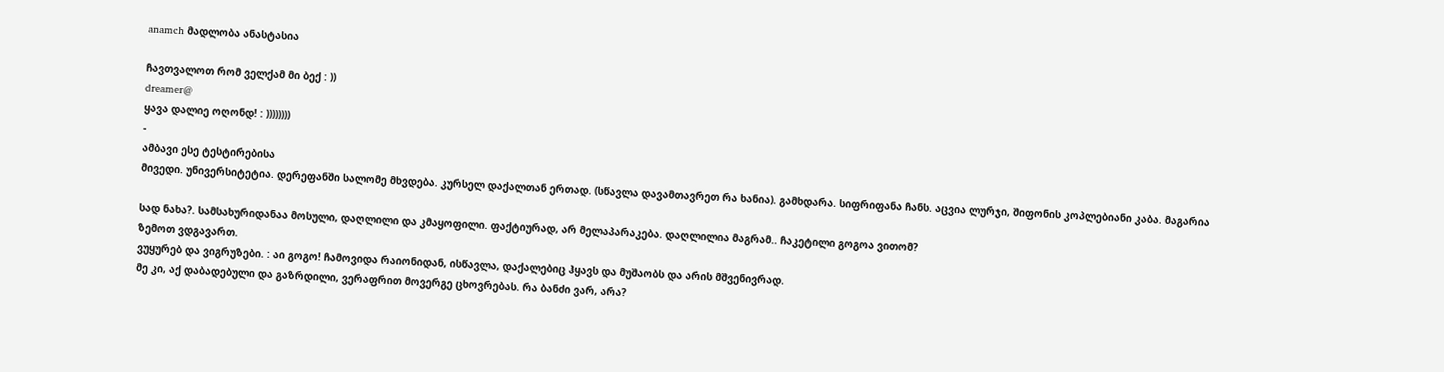anamch მადლობა ანასტასია

ჩავთვალოთ რომ ველქამ მი ბექ : ))
dreamer@
ყავა დალიე ოღონდ! : ))))))))
-
ამბავი ესე ტესტირებისა
მივედი. უნივერსიტეტია. დერეფანში სალომე მხვდება. კურსელ დაქალთან ერთად. (სწავლა დავამთავრეთ რა ხანია). გამხდარა. სიფრიფანა ჩანს. აცვია ლურჯი, შიფონის კოპლებიანი კაბა. მაგარია

სად ნახა?. სამსახურიდანაა მოსული, დაღლილი და კმაყოფილი. ფაქტიურად, არ მელაპარაკება. დაღლილია მაგრამ.. ჩაკეტილი გოგოა ვითომ?
ზემოთ ვდგავართ.
ვუყურებ და ვიგრუზები. : აი გოგო! ჩამოვიდა რაიონიდან, ისწავლა, დაქალებიც ჰყავს და მუშაობს და არის მშვენივრად.
მე კი, აქ დაბადებული და გაზრდილი, ვერაფრით მოვერგე ცხოვრებას. რა ბანძი ვარ, არა?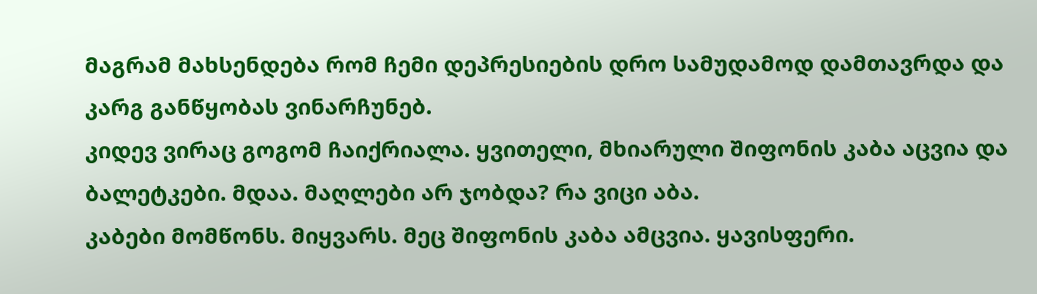მაგრამ მახსენდება რომ ჩემი დეპრესიების დრო სამუდამოდ დამთავრდა და კარგ განწყობას ვინარჩუნებ.
კიდევ ვირაც გოგომ ჩაიქრიალა. ყვითელი, მხიარული შიფონის კაბა აცვია და ბალეტკები. მდაა. მაღლები არ ჯობდა? რა ვიცი აბა.
კაბები მომწონს. მიყვარს. მეც შიფონის კაბა ამცვია. ყავისფერი.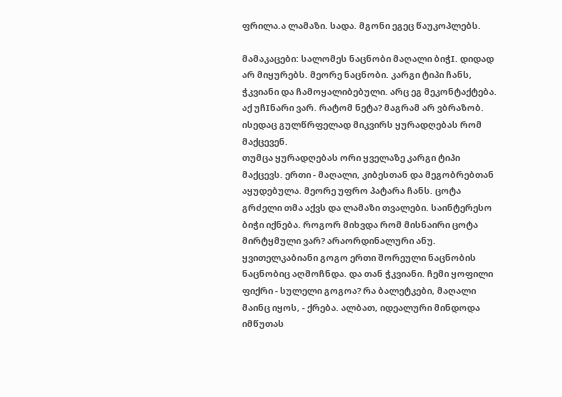ფრილა.ა ლამაზი. სადა. მგონი ეგეც წაუკოპლებს.

მამაკაცები: სალომეს ნაცნობი მაღალი ბიჭI. დიდად არ მიყურებს. მეორე ნაცნობი. კარგი ტიპი ჩანს, ჭკვიანი და ჩამოყალიბებული. არც ეგ მეკონტაქტება. აქ უჩIნარი ვარ. რატომ ნეტა? მაგრამ არ ვბრაზობ. ისედაც გულწრფელად მიკვირს ყურადღებას რომ მაქცევენ.
თუმცა ყურადღებას ორი ყველაზე კარგი ტიპი მაქცევს. ერთი - მაღალი, კიბესთან და მეგობრებთან აყუდებულა. მეორე უფრო პატარა ჩანს. ცოტა გრძელი თმა აქვს და ლამაზი თვალები. საინტერესო ბიჭი იქნება. როგორ მიხვდა რომ მისნაირი ცოტა მირტყმული ვარ? არაორდინალური ანუ.
ყვითელკაბიანი გოგო ერთი შორეული ნაცნობის ნაცნობიც აღმოჩნდა. და თან ჭკვიანი. ჩემი ყოფილი ფიქრი - სულელი გოგოა? რა ბალეტკები, მაღალი მაინც იყოს, - ქრება. ალბათ, იდეალური მინდოდა იმწუთას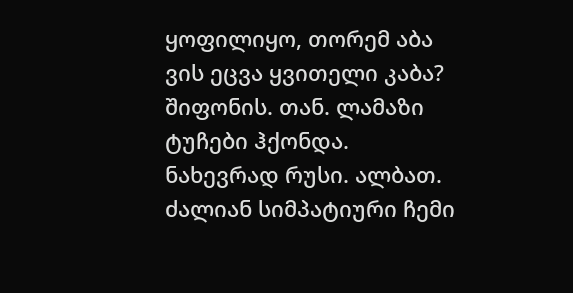ყოფილიყო, თორემ აბა ვის ეცვა ყვითელი კაბა? შიფონის. თან. ლამაზი ტუჩები ჰქონდა. ნახევრად რუსი. ალბათ. ძალიან სიმპატიური ჩემი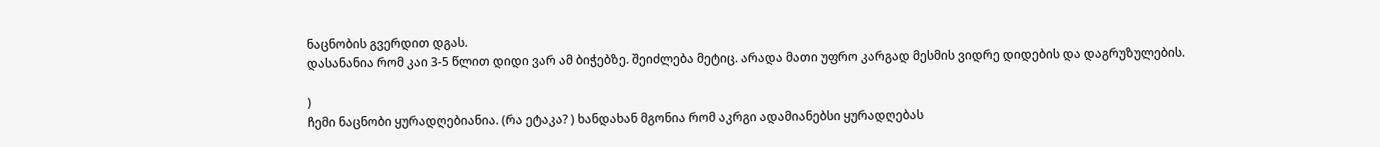ნაცნობის გვერდით დგას.
დასანანია რომ კაი 3-5 წლით დიდი ვარ ამ ბიჭებზე. შეიძლება მეტიც. არადა მათი უფრო კარგად მესმის ვიდრე დიდების და დაგრუზულების.

)
ჩემი ნაცნობი ყურადღებიანია. (რა ეტაკა? ) ხანდახან მგონია რომ აკრგი ადამიანებსი ყურადღებას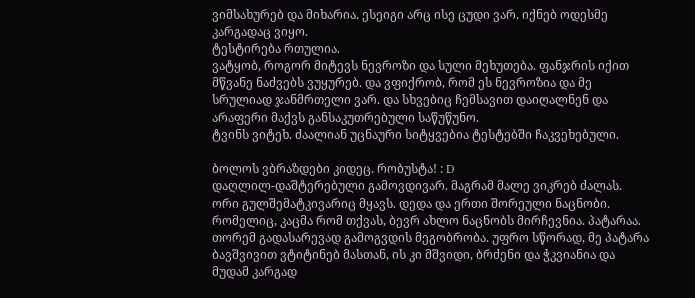ვიმსახურებ და მიხარია. ესეიგი არც ისე ცუდი ვარ. იქნებ ოდესმე კარგადაც ვიყო.
ტესტირება რთულია.
ვატყობ, როგორ მიტევს ნევროზი და სული მეხუთება. ფანჯრის იქით მწვანე ნაძვებს ვუყურებ. და ვფიქრობ, რომ ეს ნევროზია და მე სრულიად ჯანმრთელი ვარ. და სხვებიც ჩემსავით დაიღალნენ და არაფერი მაქვს განსაკუთრებული საწუწუნო.
ტვინს ვიტეხ. ძაალიან უცნაური სიტყვებია ტესტებში ჩაკვეხებული.

ბოლოს ვბრაზდები კიდეც. რობუსტა! : D
დაღლილ-დაშტერებული გამოვდივარ. მაგრამ მალე ვიკრებ ძალას. ორი გულშემატკივარიც მყავს. დედა და ერთი შორეული ნაცნობი. რომელიც, კაცმა რომ თქვას, ბევრ ახლო ნაცნობს მირჩევნია. პატარაა. თორემ გადასარევად გამოგვდის მეგობრობა. უფრო სწორად, მე პატარა ბავშვივით ვტიტინებ მასთან, ის კი მშვიდი, ბრძენი და ჭკვიანია და მუდამ კარგად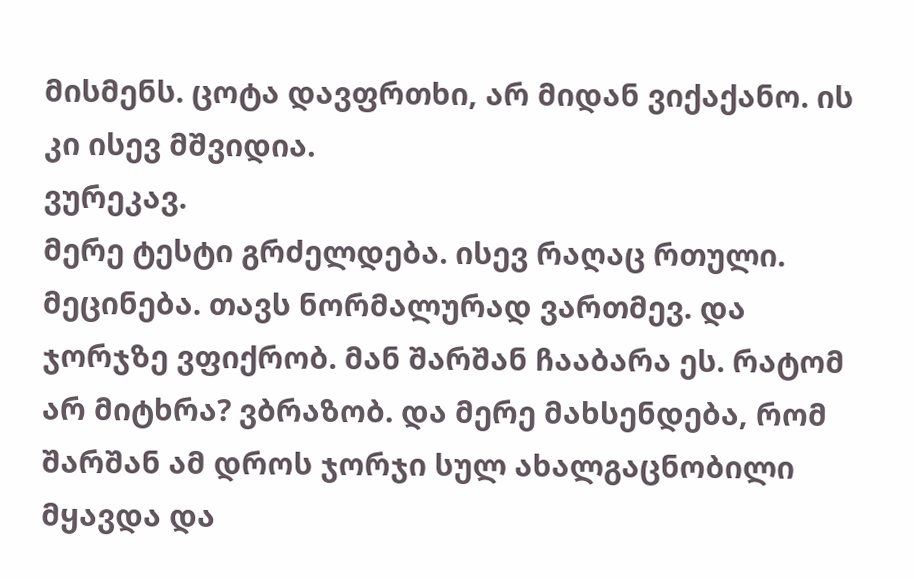მისმენს. ცოტა დავფრთხი, არ მიდან ვიქაქანო. ის კი ისევ მშვიდია.
ვურეკავ.
მერე ტესტი გრძელდება. ისევ რაღაც რთული. მეცინება. თავს ნორმალურად ვართმევ. და ჯორჯზე ვფიქრობ. მან შარშან ჩააბარა ეს. რატომ არ მიტხრა? ვბრაზობ. და მერე მახსენდება, რომ შარშან ამ დროს ჯორჯი სულ ახალგაცნობილი მყავდა და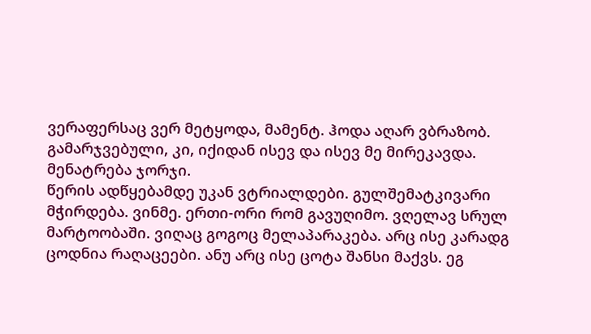ვერაფერსაც ვერ მეტყოდა, მამენტ. ჰოდა აღარ ვბრაზობ. გამარჯვებული, კი, იქიდან ისევ და ისევ მე მირეკავდა.
მენატრება ჯორჯი.
წერის ადწყებამდე უკან ვტრიალდები. გულშემატკივარი მჭირდება. ვინმე. ერთი-ორი რომ გავუღიმო. ვღელავ სრულ მარტოობაში. ვიღაც გოგოც მელაპარაკება. არც ისე კარადგ ცოდნია რაღაცეები. ანუ არც ისე ცოტა შანსი მაქვს. ეგ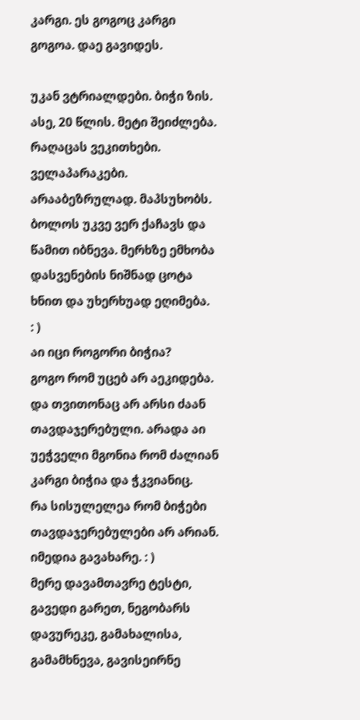კარგი. ეს გოგოც კარგი გოგოა. დაე გავიდეს.

უკან ვტრიალდები. ბიჭი ზის. ასე, 20 წლის. მეტი შეიძლება. რაღაცას ვეკითხები. ველაპარაკები.
არააბეზრულად. მაპსუხობს.
ბოლოს უკვე ვერ ქაჩავს და წამით იბნევა. მერხზე ემხობა დასვენების ნიშნად ცოტა ხნით და უხერხუად ეღიმება.
: )
აი იცი როგორი ბიჭია?
გოგო რომ უცებ არ აეკიდება. და თვითონაც არ არსი ძაან თავდაჯერებული. არადა აი უეჭველი მგონია რომ ძალიან კარგი ბიჭია და ჭკვიანიც.
რა სისულელეა რომ ბიჭები თავდაჯერებულები არ არიან.
იმედია გავახარე. : )
მერე დავამთავრე ტესტი, გავედი გარეთ, ნეგობარს დავურეკე, გამახალისა, გამამხნევა, გავისეირნე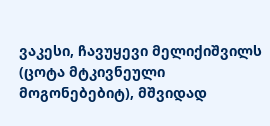ვაკესი, ჩავუყევი მელიქიშვილს (ცოტა მტკივნეული მოგონებებიტ), მშვიდად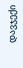დავჯექი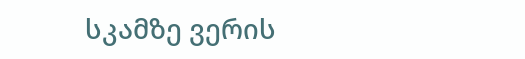სკამზე ვერის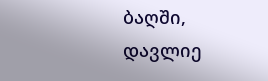ბაღში, დავლიე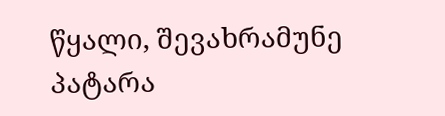წყალი, შევახრამუნე პატარა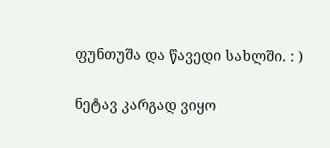ფუნთუშა და წავედი სახლში. : )

ნეტავ კარგად ვიყო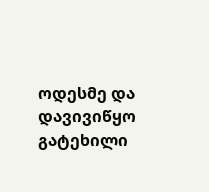ოდესმე და დავივიწყო გატეხილი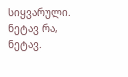სიყვარული. ნეტავ რა, ნეტავ.